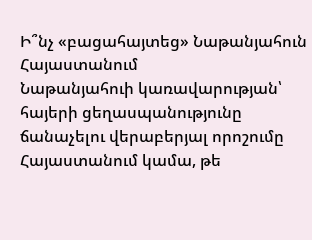Ի՞նչ «բացահայտեց» Նաթանյահուն Հայաստանում
Նաթանյահուի կառավարության՝ հայերի ցեղասպանությունը ճանաչելու վերաբերյալ որոշումը Հայաստանում կամա, թե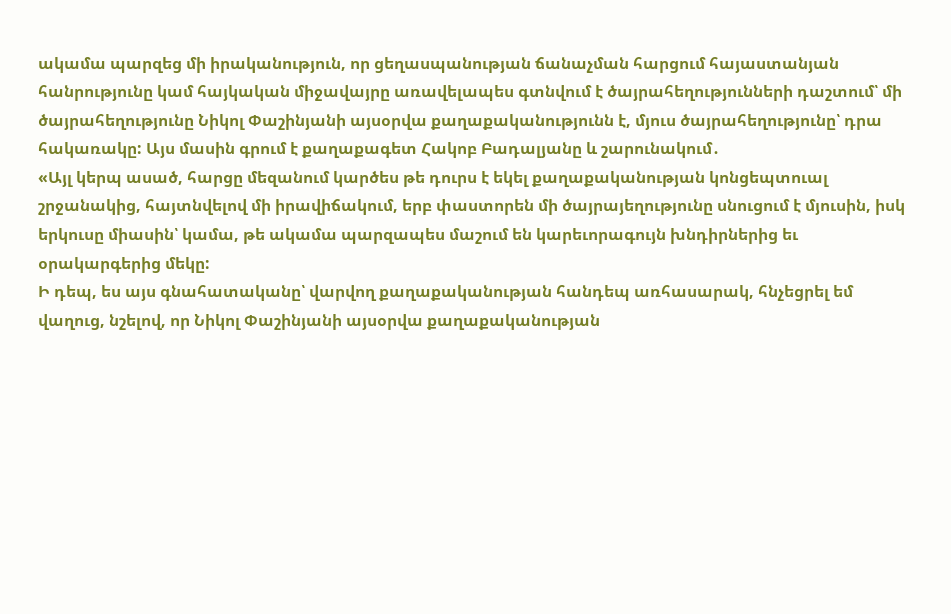ակամա պարզեց մի իրականություն, որ ցեղասպանության ճանաչման հարցում հայաստանյան հանրությունը կամ հայկական միջավայրը առավելապես գտնվում է ծայրահեղությունների դաշտում՝ մի ծայրահեղությունը Նիկոլ Փաշինյանի այսօրվա քաղաքականությունն է, մյուս ծայրահեղությունը՝ դրա հակառակը: Այս մասին գրում է քաղաքագետ Հակոբ Բադալյանը և շարունակում․
«Այլ կերպ ասած, հարցը մեզանում կարծես թե դուրս է եկել քաղաքականության կոնցեպտուալ շրջանակից, հայտնվելով մի իրավիճակում, երբ փաստորեն մի ծայրայեղությունը սնուցում է մյուսին, իսկ երկուսը միասին՝ կամա, թե ակամա պարզապես մաշում են կարեւորագույն խնդիրներից եւ օրակարգերից մեկը:
Ի դեպ, ես այս գնահատականը՝ վարվող քաղաքականության հանդեպ առհասարակ, հնչեցրել եմ վաղուց, նշելով, որ Նիկոլ Փաշինյանի այսօրվա քաղաքականության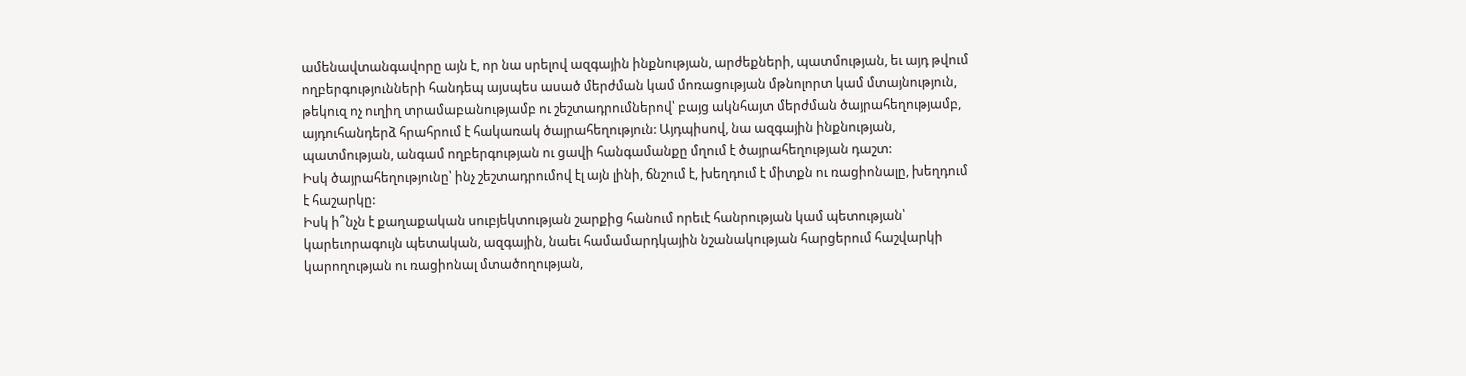ամենավտանգավորը այն է, որ նա սրելով ազգային ինքնության, արժեքների, պատմության, եւ այդ թվում ողբերգությունների հանդեպ այսպես ասած մերժման կամ մոռացության մթնոլորտ կամ մտայնություն, թեկուզ ոչ ուղիղ տրամաբանությամբ ու շեշտադրումներով՝ բայց ակնհայտ մերժման ծայրահեղությամբ, այդուհանդերձ հրահրում է հակառակ ծայրահեղություն: Այդպիսով, նա ազգային ինքնության, պատմության, անգամ ողբերգության ու ցավի հանգամանքը մղում է ծայրահեղության դաշտ:
Իսկ ծայրահեղությունը՝ ինչ շեշտադրումով էլ այն լինի, ճնշում է, խեղդում է միտքն ու ռացիոնալը, խեղդում է հաշարկը:
Իսկ ի՞նչն է քաղաքական սուբյեկտության շարքից հանում որեւէ հանրության կամ պետության՝ կարեւորագույն պետական, ազգային, նաեւ համամարդկային նշանակության հարցերում հաշվարկի կարողության ու ռացիոնալ մտածողության,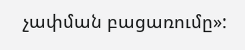չափման բացառումը»: